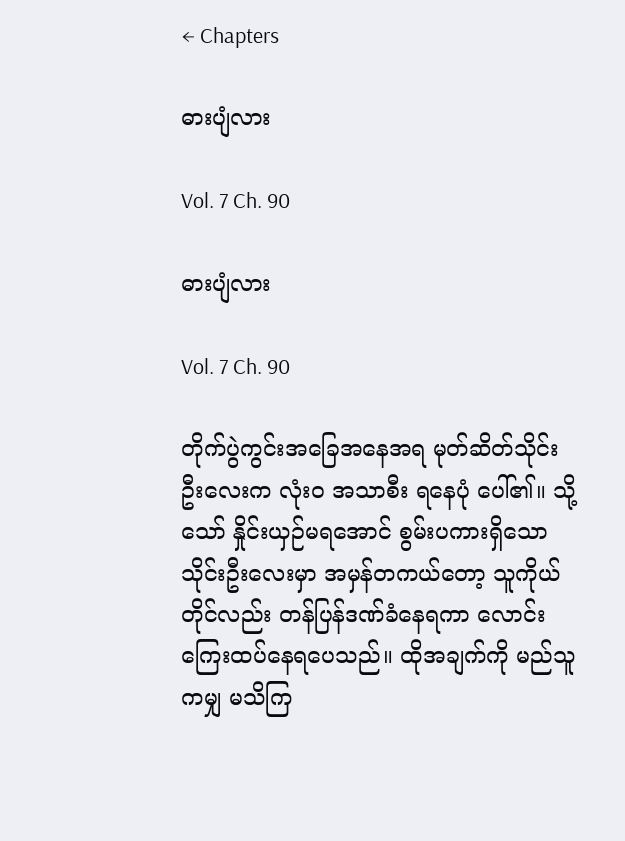← Chapters

ဓားပျံလား

Vol. 7 Ch. 90

ဓားပျံလား

Vol. 7 Ch. 90

တိုက်ပွဲကွင်းအခြေအနေအရ မုတ်ဆိတ်သိုင်းဦးလေးက လုံးဝ အသာစီး ရနေပုံ ပေါ်၏။ သို့သော် နှိုင်းယှဉ်မရအောင် စွမ်းပကားရှိသော သိုင်းဦးလေးမှာ အမှန်တကယ်တော့ သူကိုယ်တိုင်လည်း တန်ပြန်ဒဏ်ခံနေရကာ လောင်းကြေးထပ်နေရပေသည်။ ထိုအချက်ကို မည်သူကမျှ မသိကြ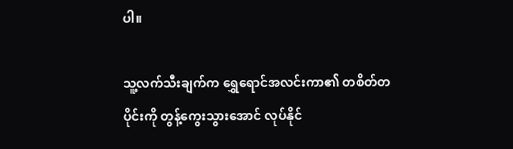ပါ။

သူ့လက်သီးချက်က ရွှေရောင်အလင်းကာ၏ တစိတ်တပိုင်းကို တွန့်ကွေးသွားအောင် လုပ်နိုင်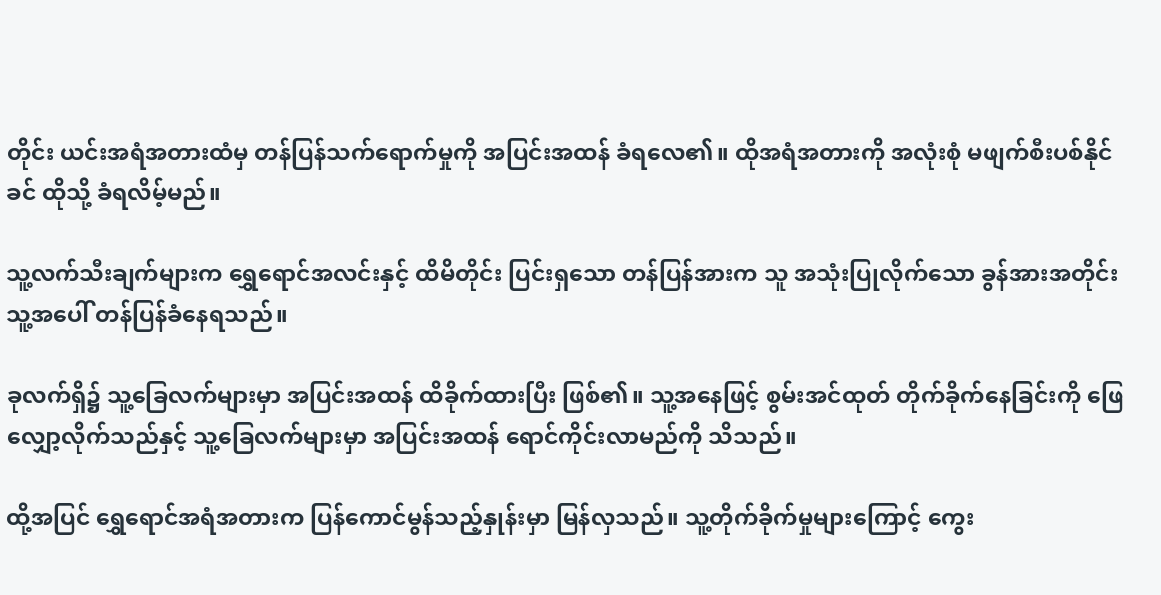တိုင်း ယင်းအရံအတားထံမှ တန်ပြန်သက်ရောက်မှုကို အပြင်းအထန် ခံရလေ၏။ ထိုအရံအတားကို အလုံးစုံ မဖျက်စီးပစ်နိုင်ခင် ထိုသို့ ခံရလိမ့်မည်။

သူ့လက်သီးချက်များက ရွှေရောင်အလင်းနှင့် ထိမိတိုင်း ပြင်းရှသော တန်ပြန်အားက သူ အသုံးပြုလိုက်သော ခွန်အားအတိုင်း သူ့အပေါ် တန်ပြန်ခံနေရသည်။

ခုလက်ရှိ၌ သူ့ခြေလက်များမှာ အပြင်းအထန် ထိခိုက်ထားပြီး ဖြစ်၏။ သူ့အနေဖြင့် စွမ်းအင်ထုတ် တိုက်ခိုက်နေခြင်းကို ဖြေလျှော့လိုက်သည်နှင့် သူ့ခြေလက်များမှာ အပြင်းအထန် ရောင်ကိုင်းလာမည်ကို သိသည်။

ထို့အပြင် ရွှေရောင်အရံအတားက ပြန်ကောင်မွန်သည့်နှုန်းမှာ မြန်လှသည်။ သူ့တိုက်ခိုက်မှုများကြောင့် ကွေး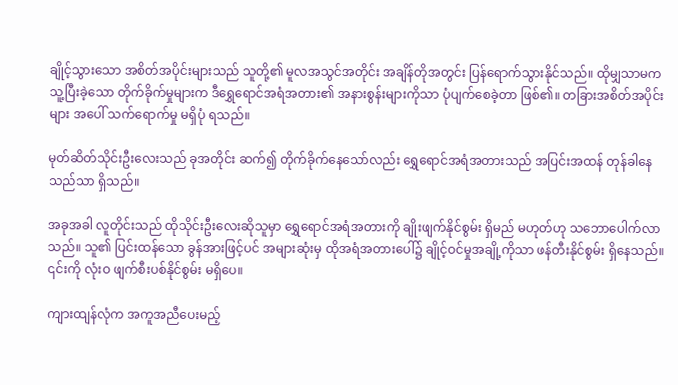ချိုင့်သွားသော အစိတ်အပိုင်းများသည် သူတို့၏ မူလအသွင်အတိုင်း အချိန်တိုအတွင်း ပြန်ရောက်သွားနိုင်သည်။ ထိုမျှသာမက သူ့ပြီးခဲ့သော တိုက်ခိုက်မှုများက ဒီရွှေရောင်အရံအတား၏ အနားစွန်းများကိုသာ ပုံပျက်စေခဲ့တာ ဖြစ်၏။ တခြားအစိတ်အပိုင်းများ အပေါ် သက်ရောက်မှု မရှိပုံ ရသည်။

မုတ်ဆိတ်သိုင်းဦးလေးသည် ခုအတိုင်း ဆက်၍ တိုက်ခိုက်နေသော်လည်း ရွှေရောင်အရံအတားသည် အပြင်းအထန် တုန်ခါနေသည်သာ ရှိသည်။

အခုအခါ လူတိုင်းသည် ထိုသိုင်းဦးလေးဆိုသူမှာ ရွှေရောင်အရံအတားကို ချိုးဖျက်နိုင်စွမ်း ရှိမည် မဟုတ်ဟု သဘောပေါက်လာသည်။ သူ၏ ပြင်းထန်သော ခွန်အားဖြင့်ပင် အများဆုံးမှ ထိုအရံအတားပေါ်၌ ချိုင့်ဝင်မှုအချို့ကိုသာ ဖန်တီးနိုင်စွမ်း ရှိနေသည်။ ၎င်းကို လုံးဝ ဖျက်စီးပစ်နိုင်စွမ်း မရှိပေ။

ကျားထျန်လုံက အကူအညီပေးမည့်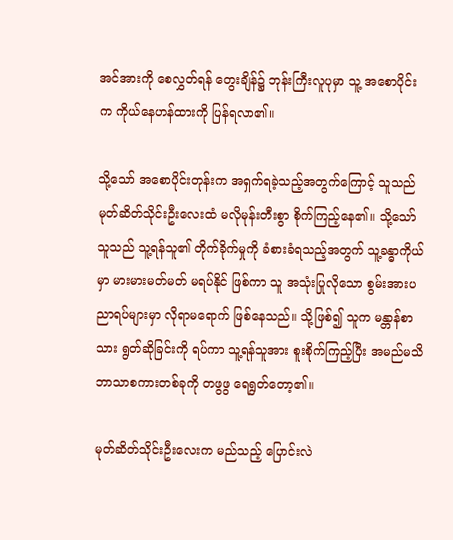အင်အားကို စေလွှတ်ရန် တွေးချိန်၌ ဘုန်းကြီးလူပုမှာ သူ့ အစောပိုင်းက ကိုယ်နေဟန်ထားကို ပြန်ရလာ၏။

သို့သော် အစောပိုင်းတုန်းက အရှက်ရခဲ့သည့်အတွက်ကြောင့် သူသည် မုတ်ဆိတ်သိုင်းဦးလေးထံ မလိုမုန်းတီးစွာ စိုက်ကြည့်နေ၏။ သို့သော် သူသည် သူ့ရန်သူ၏ တိုက်ခိုက်မှုကို ခံစားခံရသည့်အတွက် သူ့ခန္ဓာကိုယ်မှာ မားမားမတ်မတ် မရပ်နိုင် ဖြစ်ကာ သူ အသုံးပြုလိုသော စွမ်းအားပညာရပ်များမှာ လိုရာမရောက် ဖြစ်နေသည်။ သို့ဖြစ်၍ သူက မန္တာန်စာသား ရွတ်ဆိုခြင်းကို ရပ်ကာ သူ့ရန်သူအား စူးစိုက်ကြည့်ပြီး အမည်မသိဘာသာစကားတစ်ခုကို တဖွဖွ ရေရွတ်တော့၏။

မုတ်ဆိတ်သိုင်းဦးလေးက မည်သည့် ပြောင်းလဲ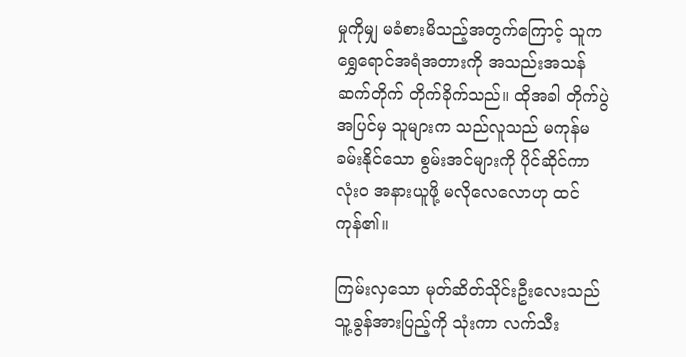မှုကိုမျှ မခံစားမိသည့်အတွက်ကြောင့် သူက ရွှေရောင်အရံအတားကို အသည်းအသန် ဆက်တိုက် တိုက်ခိုက်သည်။ ထိုအခါ တိုက်ပွဲအပြင်မှ သူများက သည်လူသည် မကုန်မခမ်းနိုင်သော စွမ်းအင်များကို ပိုင်ဆိုင်ကာ လုံးဝ အနားယူဖို့ မလိုလေလောဟု ထင်ကုန်၏။

ကြမ်းလှသော မုတ်ဆိတ်သိုင်းဦးလေးသည် သူ့ခွန်အားပြည့်ကို သုံးကာ လက်သီး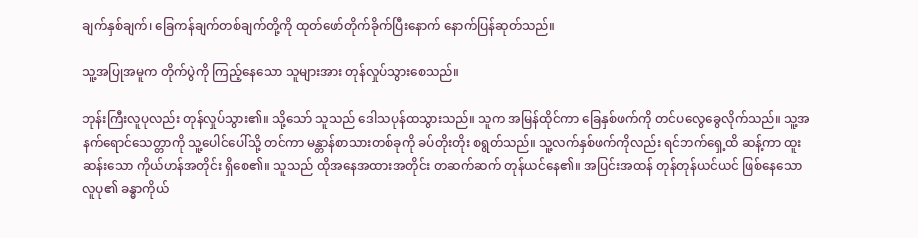ချက်နှစ်ချက်၊ ခြေကန်ချက်တစ်ချက်တို့ကို ထုတ်ဖော်တိုက်ခိုက်ပြီးနောက် နောက်ပြန်ဆုတ်သည်။

သူ့အပြုအမူက တိုက်ပွဲကို ကြည့်နေသော သူများအား တုန်လှုပ်သွားစေသည်။

ဘုန်းကြီးလူပုလည်း တုန်လှုပ်သွား၏။ သို့သော် သူသည် ဒေါသပုန်ထသွားသည်။ သူက အမြန်ထိုင်ကာ ခြေနှစ်ဖက်ကို တင်ပလွေခွေလိုက်သည်။ သူ့အနက်ရောင်သေတ္တာကို သူ့ပေါင်ပေါ်သို့ တင်ကာ မန္တာန်စာသားတစ်ခုကို ခပ်တိုးတိုး စရွတ်သည်။ သူ့လက်နှစ်ဖက်ကိုလည်း ရင်ဘက်ရှေ့ထိ ဆန့်ကာ ထူးဆန်းသော ကိုယ်ဟန်အတိုင်း ရှိစေ၏။ သူသည် ထိုအနေအထားအတိုင်း တဆက်ဆက် တုန်ယင်နေ၏။ အပြင်းအထန် တုန်တုန်ယင်ယင် ဖြစ်နေသော လူပု၏ ခန္ဓာကိုယ်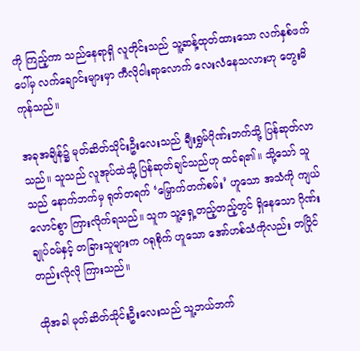ကို ကြည့်ကာ သည်နေရာရှိ လူတိုင်းသည် သူ့ဆန့်ထုတ်ထားသော လက်နှစ်ဖက်ပေါ်မှ လက်ချောင်းများမှာ ကီလိုငါးရာလောက် လေးလံနေသလားဟု တွေးမိကုန်သည်။

အခုအချိန်၌ မုတ်ဆိတ်သိုင်းဦးလေးသည် ချီးရွှမ်ဂိုဏ်းဘက်သို့ ပြန်ဆုတ်လာသည်။ သူသည် လူအုပ်ထဲသို့ ပြန်ဆုတ်ချင်သည်ဟု ထင်ရ၏။ သို့သော် သူသည် နောက်ဘက်မှ ရုတ်တရက် ‘မြှောက်တက်စမ်း’ ဟူသော အသံကို ကျယ်လောင်စွာ ကြားလိုက်ရသည်။ သူက သူ့ရှေ့တည့်တည့်တွင် ရှိနေသော ဂိုဏ်းချုပ်ဝမ်နှင့် တခြားသူများက ဂရုစိုက် ဟူသော အော်ဟစ်သံကိုလည်း တပြိုင်တည်းလိုလို ကြားသည်။

ထိုအခါ မုတ်ဆိတ်သိုင်းဦးလေးသည် သူ့ဘယ်ဘက်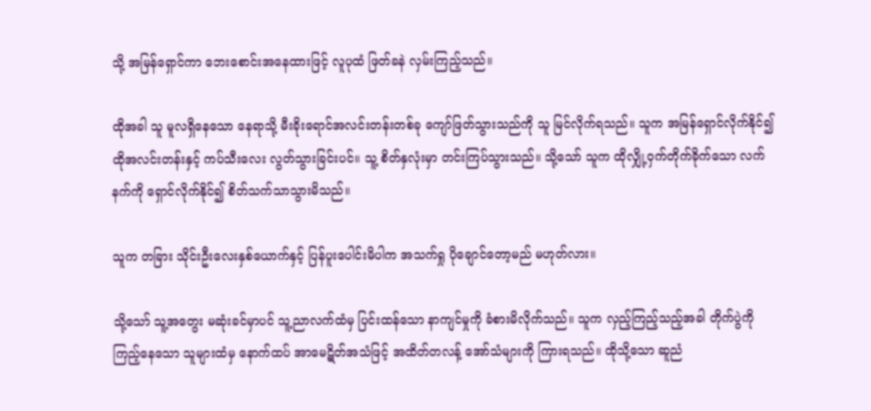သို့ အမြန်ရှောင်ကာ ဘေးစောင်းအနေထားဖြင့် လူပုထံ ဖြတ်ခနဲ လှမ်းကြည့်သည်။

ထိုအခါ သူ မူလရှိနေသော နေရာသို့ မီးခိုးရောင်အလင်းတန်းတစ်ခု ကျော်ဖြတ်သွားသည်ကို သူ မြင်လိုက်ရသည်။ သူက အမြန်ရှောင်လိုက်နိုင်၍ ထိုအလင်းတန်းနှင့် ကပ်သီးလေး လွတ်သွားခြင်းပင်။ သူ့ စိတ်နှလုံးမှာ တင်းကြပ်သွားသည်။ သို့သော် သူက ထိုလျှို့ဝှက်တိုက်ခိုက်သော လက်နက်ကို ရှောင်လိုက်နိုင်၍ စိတ်သက်သာသွားမိသည်။

သူက တခြား သိုင်းဦးလေးနှစ်ယောက်နှင့် ပြန်ပူးပေါင်းမိပါက အသက်ရှု ပိုချောင်တော့မည် မဟုတ်လား။

သို့သော် သူ့အတွေး မဆုံးခင်မှာပင် သူ့ညာလက်ထံမှ ပြင်းထန်သော နာကျင်မှုကို ခံစားမိလိုက်သည်။ သူက လှည့်ကြည့်သည့်အခါ တိုက်ပွဲကို ကြည့်နေသော သူများထံမှ နောက်ထပ် အာမေဋိတ်အသံဖြင့် အထိတ်တလန့် အော်သံများကို ကြားရသည်။ ထိုသို့သော ဆူညံ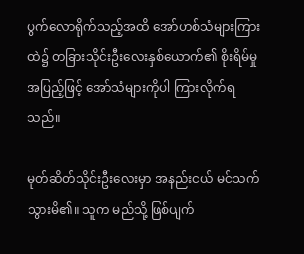ပွက်လောရိုက်သည့်အထိ အော်ဟစ်သံများကြားထဲ၌ တခြားသိုင်းဦးလေးနှစ်ယောက်၏ စိုးရိမ်မှုအပြည့်ဖြင့် အော်သံများကိုပါ ကြားလိုက်ရသည်။

မုတ်ဆိတ်သိုင်းဦးလေးမှာ အနည်းငယ် မင်သက်သွားမိ၏။ သူက မည်သို့ ဖြစ်ပျက်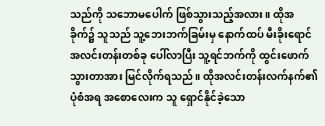သည်ကို သဘောမပေါက် ဖြစ်သွားသည့်အလား။ ထိုအခိုက်၌ သူသည် သူ့ဘေးဘက်ခြမ်းမှ နောက်ထပ် မီးခိုးရောင်အလင်းတန်းတစ်ခု ပေါ်လာပြီး သူ့ရင်ဘက်ကို ထွင်းဖောက်သွားတာအား မြင်လိုက်ရသည်။ ထိုအလင်းတန်းလက်နက်၏ ပုံစံအရ အစောလေးက သူ ရှောင်နိုင်ခဲ့သော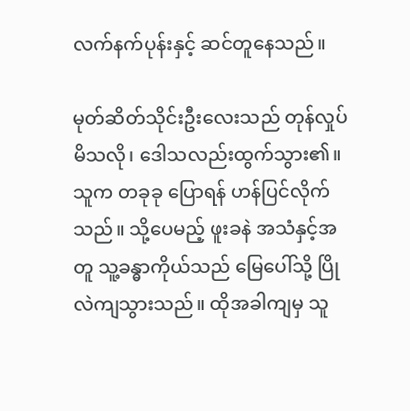လက်နက်ပုန်းနှင့် ဆင်တူနေသည်။

မုတ်ဆိတ်သိုင်းဦးလေးသည် တုန်လှုပ်မိသလို၊ ဒေါသလည်းထွက်သွား၏။ သူက တခုခု ပြောရန် ဟန်ပြင်လိုက်သည်။ သို့ပေမည့် ဖူးခနဲ အသံနှင့်အတူ သူ့ခန္ဓာကိုယ်သည် မြေပေါ်သို့ ပြိုလဲကျသွားသည်။ ထိုအခါကျမှ သူ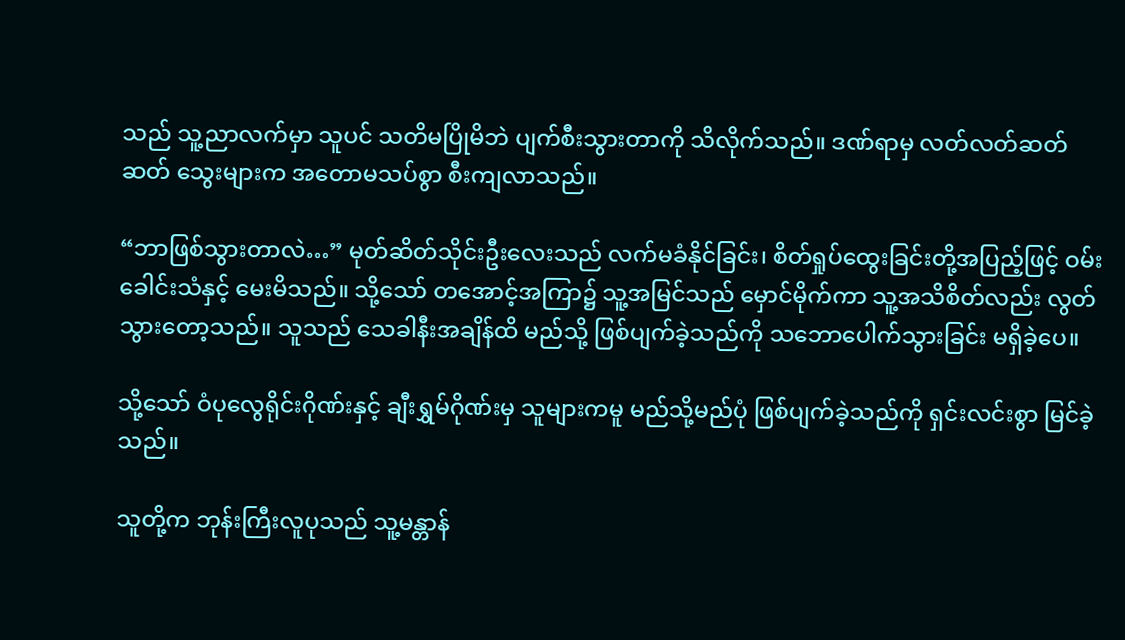သည် သူ့ညာလက်မှာ သူပင် သတိမပြိုမိဘဲ ပျက်စီးသွားတာကို သိလိုက်သည်။ ဒဏ်ရာမှ လတ်လတ်ဆတ်ဆတ် သွေးများက အတောမသပ်စွာ စီးကျလာသည်။

“ဘာဖြစ်သွားတာလဲ…” မုတ်ဆိတ်သိုင်းဦးလေးသည် လက်မခံနိုင်ခြင်း၊ စိတ်ရှုပ်ထွေးခြင်းတို့အပြည့်ဖြင့် ဝမ်းခေါင်းသံနှင့် မေးမိသည်။ သို့သော် တအောင့်အကြာ၌ သူ့အမြင်သည် မှောင်မိုက်ကာ သူ့အသိစိတ်လည်း လွတ်သွားတော့သည်။ သူသည် သေခါနီးအချိန်ထိ မည်သို့ ဖြစ်ပျက်ခဲ့သည်ကို သဘောပေါက်သွားခြင်း မရှိခဲ့ပေ။

သို့သော် ဝံပုလွေရိုင်းဂိုဏ်းနှင့် ချီးရွှမ်ဂိုဏ်းမှ သူများကမူ မည်သို့မည်ပုံ ဖြစ်ပျက်ခဲ့သည်ကို ရှင်းလင်းစွာ မြင်ခဲ့သည်။

သူတို့က ဘုန်းကြီးလူပုသည် သူ့မန္တာန်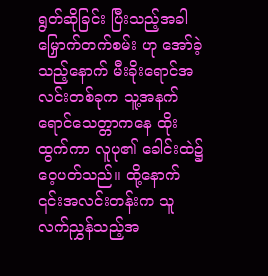ရွတ်ဆိုခြင်း ပြီးသည့်အခါ မြှောက်တက်စမ်း ဟု အော်ခဲ့သည့်နောက် မီးခိုးရောင်အလင်းတစ်ခုက သူ့အနက်ရောင်သေတ္တာကနေ ထိုးထွက်ကာ လူပု၏ ခေါင်းထဲ၌ ဝေ့ပတ်သည်။ ထို့နောက် ၎င်းအလင်းတန်းက သူ လက်ညွှန်သည့်အ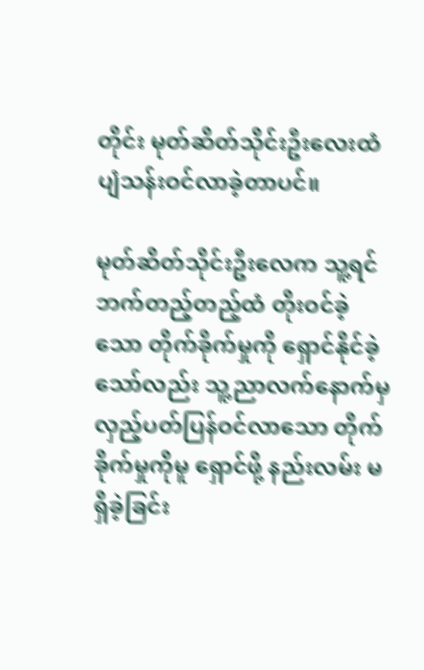တိုင်း မုတ်ဆိတ်သိုင်းဦးလေးထံ ပျံသန်းဝင်လာခဲ့တာပင်။

မုတ်ဆိတ်သိုင်းဦးလေက သူ့ရင်ဘက်တည့်တည့်ထံ တိုးဝင်ခဲ့သော တိုက်ခိုက်မှုကို ရှောင်နိုင်ခဲ့သော်လည်း သူ့ညာလက်နောက်မှ လှည့်ပတ်ပြန်ဝင်လာသော တိုက်ခိုက်မှုကိုမူ ရှောင်ဖို့ နည်းလမ်း မရှိခဲ့ခြင်း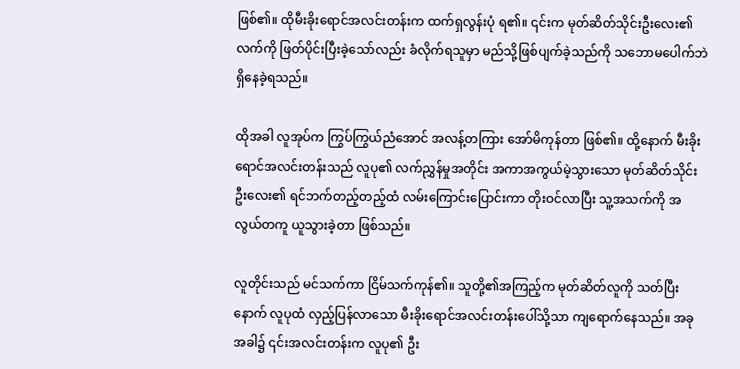ဖြစ်၏။ ထိုမီးခိုးရောင်အလင်းတန်းက ထက်ရှလွန်းပုံ ရ၏။ ၎င်းက မုတ်ဆိတ်သိုင်းဦးလေး၏ လက်ကို ဖြတ်ပိုင်းပြီးခဲ့သော်လည်း ခံလိုက်ရသူမှာ မည်သို့ဖြစ်ပျက်ခဲ့သည်ကို သဘောမပေါက်ဘဲ ရှိနေခဲ့ရသည်။

ထိုအခါ လူအုပ်က ကြွပ်ကြွယ်ညံအောင် အလန့်တကြား အော်မိကုန်တာ ဖြစ်၏။ ထို့နောက် မီးခိုးရောင်အလင်းတန်းသည် လူပု၏ လက်ညွှန်မှုအတိုင်း အကာအကွယ်မဲ့သွားသော‌ မုတ်ဆိတ်သိုင်းဦးလေး၏ ရင်ဘက်တည့်တည့်ထံ လမ်းကြောင်းပြောင်းကာ တိုးဝင်လာပြီး သူ့အသက်ကို အလွယ်တကူ ယူသွားခဲ့တာ ဖြစ်သည်။

လူတိုင်းသည် မင်သက်ကာ ငြိမ်သက်ကုန်၏။ သူတို့၏အကြည့်က မုတ်ဆိတ်လူကို သတ်ပြီးနောက် လူပုထံ လှည့်ပြန်လာသော မီးခိုးရောင်အလင်းတန်းပေါ်သို့သာ ကျရောက်နေသည်။ အခုအခါ၌ ၎င်းအလင်းတန်းက လူပု၏ ဦး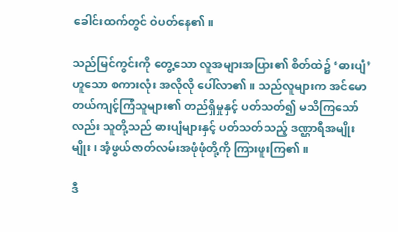ခေါင်းထက်တွင် ဝဲပတ်နေ၏။

သည်မြင်ကွင်းကို တွေ့သော လူအများအပြား၏ စိတ်ထဲ၌ ‘ဓားပျံ’ ဟူသော စကားလုံး အလိုလို ပေါ်လာ၏။ သည်လူများက အင်မောတယ်ကျင့်ကြံသူများ၏ တည်ရှိမှုနှင့် ပတ်သတ်၍ မသိကြသော်လည်း သူတို့သည် ဓားပျံများနှင့် ပတ်သတ်သည့် ဒဏ္ဌာရီအမျိုးမျိုး၊ အံ့ဖွယ်ဇာတ်လမ်းအဖုံဖုံတို့ကို ကြားဖူးကြ၏။

ဒီ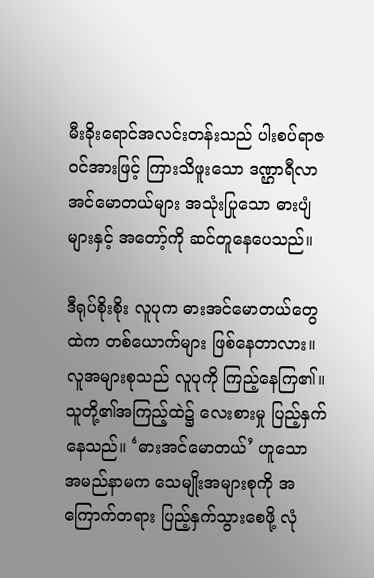မီးခိုးရောင်အလင်းတန်းသည် ပါးစပ်ရာဇဝင်အားဖြင့် ကြားသိဖူးသော ဒဏ္ဌာရီလာ အင်မောတယ်များ အသုံးပြုသော ဓားပျံများနှင့် အတော့်ကို ဆင်တူနေပေသည်။

ဒီရုပ်စိုးစိုး လူပုက ဓားအင်မောတယ်တွေထဲက တစ်ယောက်များ ဖြစ်နေတာလား။ လူအများစုသည် လူပုကို ကြည့်နေကြ၏။ သူတို့၏အကြည့်ထဲ၌ လေးစားမှု ပြည့်နှက်နေသည်။ ‘ဓားအင်မောတယ်’ ဟူသော အမည်နာမက သေမျိုးအများစုကို အကြောက်တရား ပြည့်နှက်သွားစေဖို့ လုံ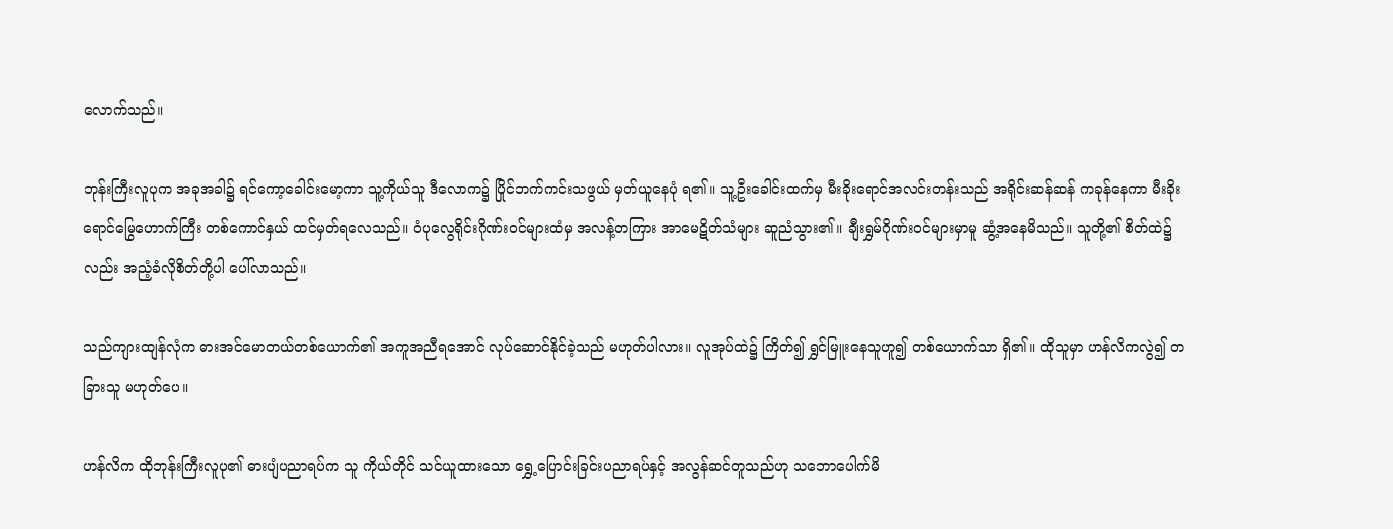လောက်သည်။

ဘုန်းကြီးလူပုက အခုအခါ၌ ရင်ကော့ခေါင်းမော့ကာ သူ့ကိုယ်သူ ဒီလောက၌ ပြိုင်ဘက်ကင်းသဖွယ် မှတ်ယူနေပုံ ရ၏။ သူ့ဦးခေါင်းထက်မှ မီးခိုးရောင်အလင်းတန်းသည် အရိုင်းဆန်ဆန် ကခုန်နေကာ မီးခိုးရောင်မြွေဟောက်ကြီး တစ်ကောင်နှယ် ထင်မှတ်ရလေသည်။ ဝံပုလွေရိုင်းဂိုဏ်းဝင်များထံမှ အလန့်တကြား အာမေဋိတ်သံများ ဆူညံသွား၏။ ချီးရွှမ်ဂိုဏ်းဝင်များမှာမူ ဆွံ့အနေမိသည်။ သူတို့၏ စိတ်ထဲ၌လည်း အညံ့ခံလိုစိတ်တို့ပါ ပေါ်လာသည်။

သည်ကျားထျန်လုံက ဓားအင်မောတယ်တစ်ယောက်၏ အကူအညီရအောင် လုပ်ဆောင်နိုင်ခဲ့သည် မဟုတ်ပါလား။ လူအုပ်ထဲ၌ ကြိတ်၍ ရွှင်မြူးနေသူဟူ၍ တစ်ယောက်သာ ရှိ၏။ ထိုသူမှာ ဟန်လိကလွဲ၍ တခြားသူ မဟုတ်ပေ။

ဟန်လိက ထိုဘုန်းကြီးလူပု၏ ဓားပျံပညာရပ်က သူ ကိုယ်တိုင် သင်ယူထားသော ရွှေ့ပြောင်းခြင်းပညာရပ်နှင့် အလွန်ဆင်တူသည်ဟု သဘောပေါက်မိ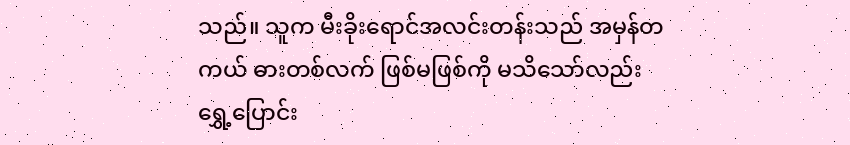သည်။ သူက မီးခိုးရောင်အလင်းတန်းသည် အမှန်တကယ် ဓားတစ်လက် ဖြစ်မဖြစ်ကို မသိသော်လည်း ရွှေ့ပြောင်း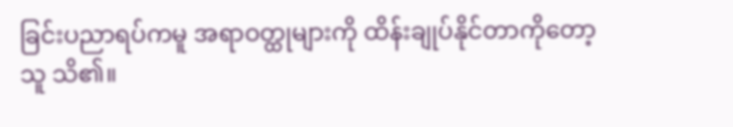ခြင်းပညာရပ်ကမူ အရာဝတ္ထုများကို ထိန်းချုပ်နိုင်တာကိုတော့ သူ သိ၏။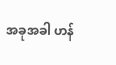အခုအခါ ဟန်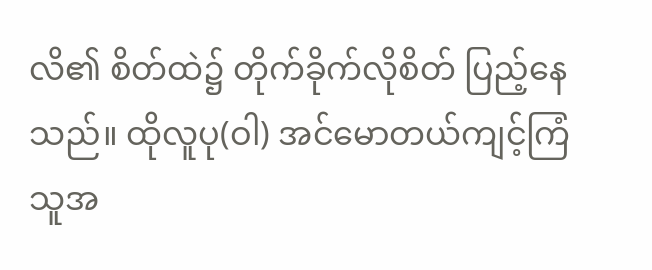လိ၏ စိတ်ထဲ၌ တိုက်ခိုက်လိုစိတ် ပြည့်နေသည်။ ထိုလူပု(ဝါ) အင်မောတယ်ကျင့်ကြံသူအ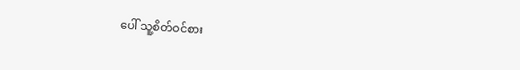ပေါ် သူ့စိတ်ဝင်စား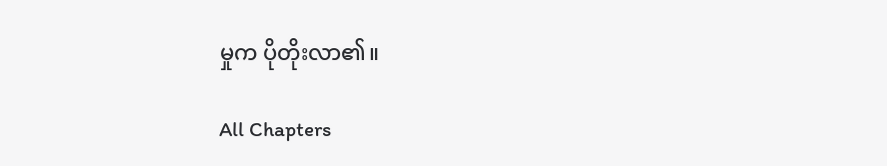မှုက ပိုတိုးလာ၏။

All Chapters